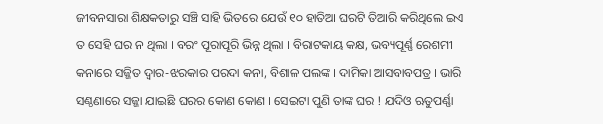ଜୀବନସାରା ଶିକ୍ଷକତାରୁ ସଞ୍ଚି ସାହି ଭିତରେ ଯେଉଁ ୧୦ ହାତିଆ ଘରଟି ତିଆରି କରିଥିଲେ ଇଏ ତ ସେହି ଘର ନ ଥିଲା । ବରଂ ପୂରାପୂରି ଭିନ୍ନ ଥିଲା । ବିରାଟକାୟ କକ୍ଷ, ଭବ୍ୟପୂର୍ଣ୍ଣ ରେଶମୀ କନାରେ ସଜ୍ଜିତ ଦ୍ବାର-ଝରକାର ପରଦା କନା, ବିଶାଳ ପଲଙ୍କ । ଦାମିକା ଆସବାବପତ୍ର । ଭାରି ସଣ୍ଠଣାରେ ସଜ୍ଜା ଯାଇଛି ଘରର କୋଣ କୋଣ । ସେଇଟା ପୁଣି ତାଙ୍କ ଘର ! ଯଦିଓ ଋତୁପର୍ଣ୍ଣା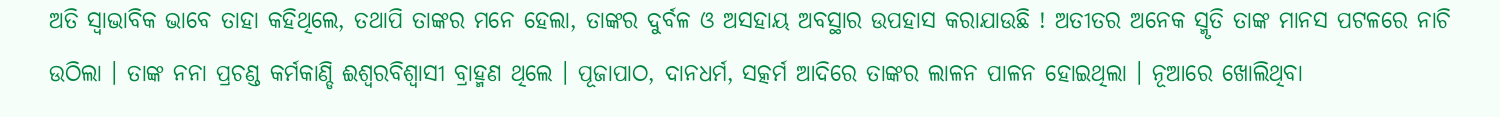ଅତି ସ୍ବାଭାବିକ ଭାବେ ତାହା କହିଥିଲେ, ତଥାପି ତାଙ୍କର ମନେ ହେଲା, ତାଙ୍କର ଦୁର୍ବଳ ଓ ଅସହାୟ ଅବସ୍ଥାର ଉପହାସ କରାଯାଉଛି ! ଅତୀତର ଅନେକ ସ୍ମୃତି ତାଙ୍କ ମାନସ ପଟଳରେ ନାଚି ଉଠିଲା । ତାଙ୍କ ନନା ପ୍ରଚଣ୍ଡ କର୍ମକାଣ୍ଡି ଈଶ୍ବରବିଶ୍ବାସୀ ବ୍ରାହ୍ମଣ ଥିଲେ । ପୂଜାପାଠ, ଦାନଧର୍ମ, ସତ୍କର୍ମ ଆଦିରେ ତାଙ୍କର ଲାଳନ ପାଳନ ହୋଇଥିଲା । ନୂଆରେ ଖୋଲିଥିବା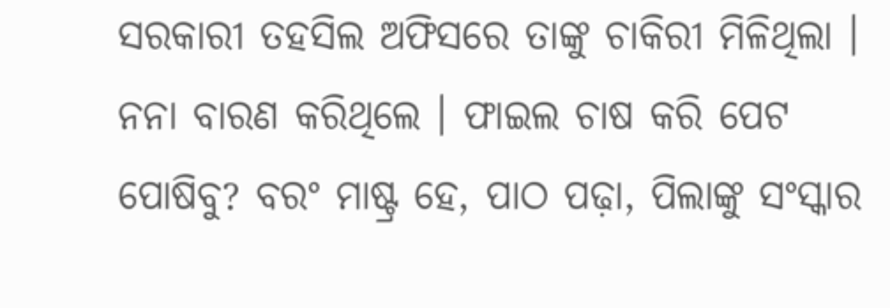ସରକାରୀ ତହସିଲ ଅଫିସରେ ତାଙ୍କୁ ଚାକିରୀ ମିଳିଥିଲା । ନନା ବାରଣ କରିଥିଲେ । ଫାଇଲ ଚାଷ କରି ପେଟ ପୋଷିବୁ? ବରଂ ମାଷ୍ଟ୍ର ହେ, ପାଠ ପଢ଼ା, ପିଲାଙ୍କୁ ସଂସ୍କାର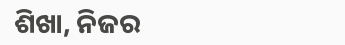ଶିଖା, ନିଜର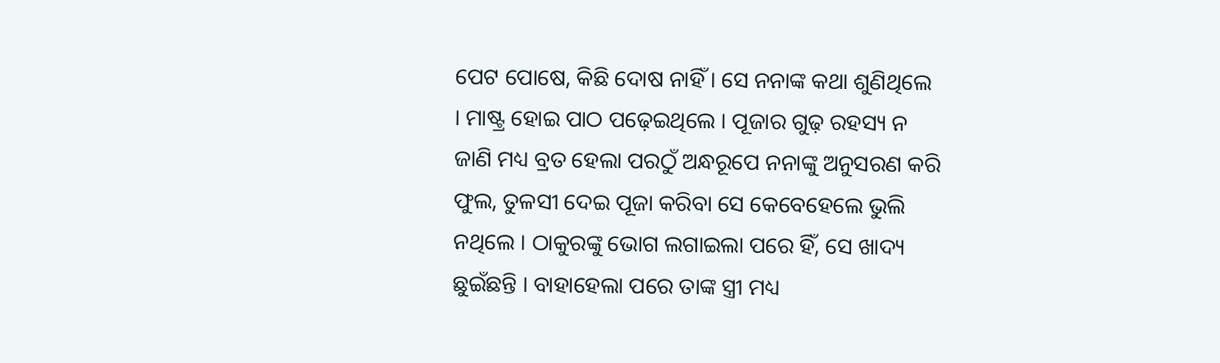ପେଟ ପୋଷେ, କିଛି ଦୋଷ ନାହିଁ । ସେ ନନାଙ୍କ କଥା ଶୁଣିଥିଲେ । ମାଷ୍ଟ୍ର ହୋଇ ପାଠ ପଢ଼େଇଥିଲେ । ପୂଜାର ଗୁଢ଼ ରହସ୍ୟ ନ ଜାଣି ମଧ୍ୟ ବ୍ରତ ହେଲା ପରଠୁଁ ଅନ୍ଧରୂପେ ନନାଙ୍କୁ ଅନୁସରଣ କରି ଫୁଲ, ତୁଳସୀ ଦେଇ ପୂଜା କରିବା ସେ କେବେହେଲେ ଭୁଲି ନଥିଲେ । ଠାକୁରଙ୍କୁ ଭୋଗ ଲଗାଇଲା ପରେ ହିଁ, ସେ ଖାଦ୍ୟ ଛୁଇଁଛନ୍ତି । ବାହାହେଲା ପରେ ତାଙ୍କ ସ୍ତ୍ରୀ ମଧ୍ୟ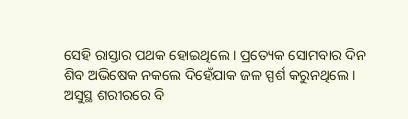ସେହି ରାସ୍ତାର ପଥକ ହୋଇଥିଲେ । ପ୍ରତ୍ୟେକ ସୋମବାର ଦିନ ଶିବ ଅଭିଷେକ ନକଲେ ଦିହେଁଯାକ ଜଳ ସ୍ପର୍ଶ କରୁନଥିଲେ । ଅସୁସ୍ଥ ଶରୀରରେ ବି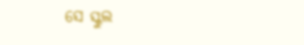ସେ ସ୍କୁଲ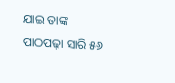ଯାଇ ତାଙ୍କ ପାଠପଢ଼ା ସାରି ୫୬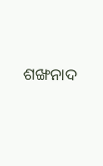ଶଙ୍ଖନାଦ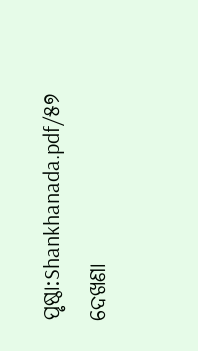ପୃଷ୍ଠା:Shankhanada.pdf/୫୭
ଦେଖଣା